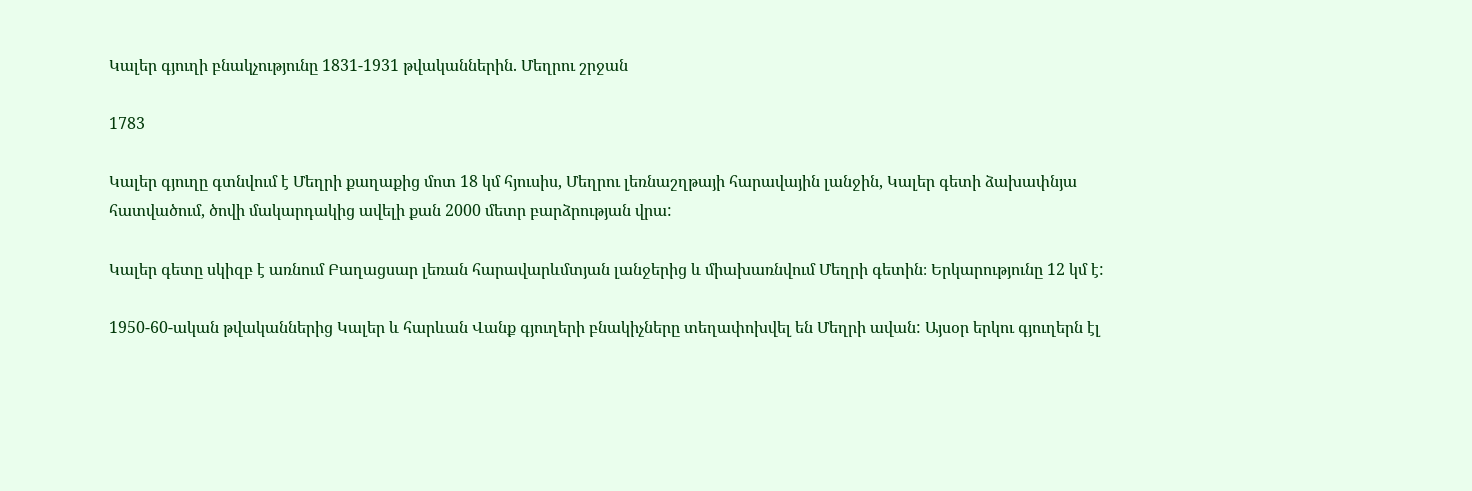Կալեր գյուղի բնակչությունը 1831-1931 թվականներին. Մեղրու շրջան

1783

Կալեր գյուղը գտնվում է Մեղրի քաղաքից մոտ 18 կմ հյուսիս, Մեղրու լեռնաշղթայի հարավային լանջին, Կալեր գետի ձախափնյա հատվածում, ծովի մակարդակից ավելի քան 2000 մետր բարձրության վրա:

Կալեր գետը սկիզբ է առնում Բաղացսար լեռան հարավարևմտյան լանջերից և միախառնվում Մեղրի գետին։ Երկարությունը 12 կմ է:

1950-60-ական թվականներից Կալեր և հարևան Վանք գյուղերի բնակիչները տեղափոխվել են Մեղրի ավան: Այսօր երկու գյուղերն էլ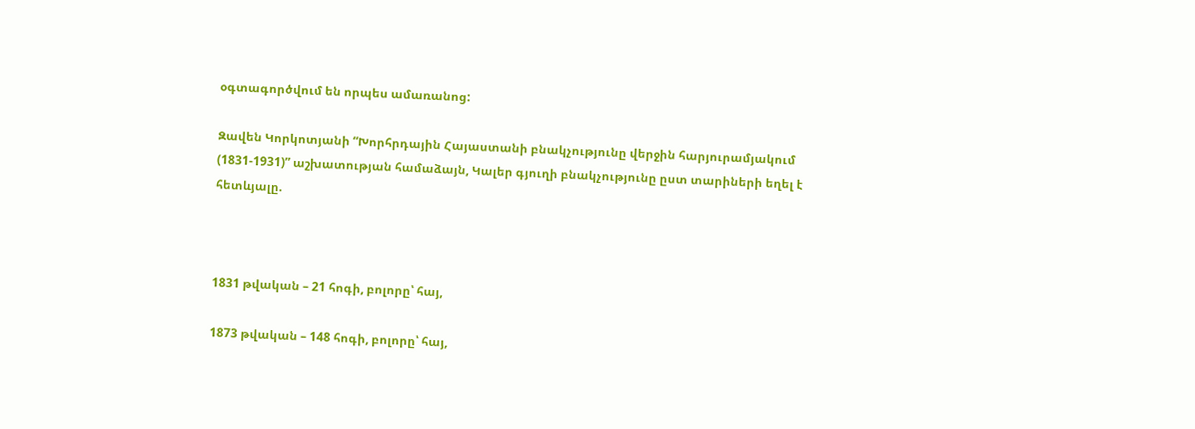օգտագործվում են որպես ամառանոց:

Զավեն Կորկոտյանի “Խորհրդային Հայաստանի բնակչությունը վերջին հարյուրամյակում (1831-1931)” աշխատության համաձայն, Կալեր գյուղի բնակչությունը ըստ տարիների եղել է հետևյալը.



1831 թվական – 21 հոգի, բոլորը՝ հայ,

1873 թվական – 148 հոգի, բոլորը՝ հայ,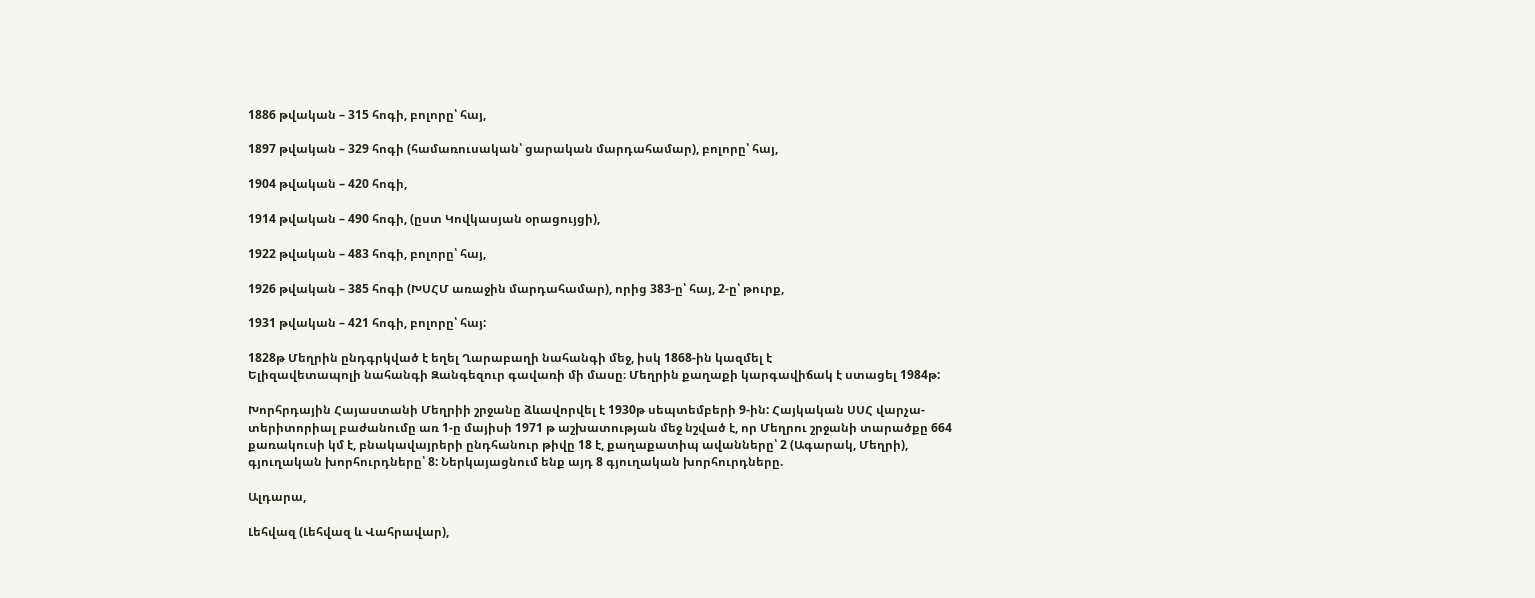1886 թվական – 315 հոգի, բոլորը՝ հայ,

1897 թվական – 329 հոգի (համառուսական՝ ցարական մարդահամար), բոլորը՝ հայ,

1904 թվական – 420 հոգի,

1914 թվական – 490 հոգի, (ըստ Կովկասյան օրացույցի),

1922 թվական – 483 հոգի, բոլորը՝ հայ,

1926 թվական – 385 հոգի (ԽՍՀՄ առաջին մարդահամար), որից 383-ը՝ հայ, 2-ը՝ թուրք,

1931 թվական – 421 հոգի, բոլորը՝ հայ:

1828թ Մեղրին ընդգրկված է եղել Ղարաբաղի նահանգի մեջ, իսկ 1868-ին կազմել է
Ելիզավետապոլի նահանգի Զանգեզուր գավառի մի մասը։ Մեղրին քաղաքի կարգավիճակ է ստացել 1984թ:

Խորհրդային Հայաստանի Մեղրիի շրջանը ձևավորվել է 1930թ սեպտեմբերի 9-ին: Հայկական ՍՍՀ վարչա-տերիտորիալ բաժանումը առ 1-ը մայիսի 1971 թ աշխատության մեջ նշված է, որ Մեղրու շրջանի տարածքը 664 քառակուսի կմ է, բնակավայրերի ընդհանուր թիվը 18 է, քաղաքատիպ ավանները՝ 2 (Ագարակ, Մեղրի), գյուղական խորհուրդները՝ 8: Ներկայացնում ենք այդ 8 գյուղական խորհուրդները.

Ալդարա,

Լեհվազ (Լեհվազ և Վահրավար),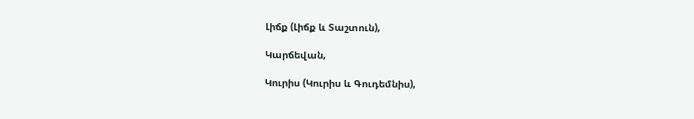Լիճք (Լիճք և Տաշտուն),

Կարճեվան,

Կուրիս (Կուրիս և Գուդեմնիս),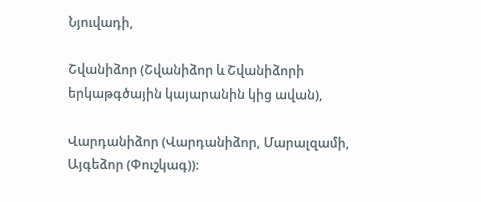Նյուվադի,

Շվանիձոր (Շվանիձոր և Շվանիձորի երկաթգծային կայարանին կից ավան),

Վարդանիձոր (Վարդանիձոր, Մարալզամի, Այգեձոր (Փուշկագ)):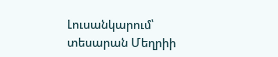Լուսանկարում՝ տեսարան Մեղրիի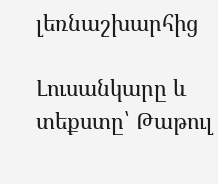լեռնաշխարհից

Լուսանկարը և տեքստը՝ Թաթուլ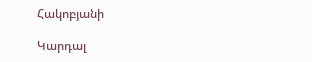Հակոբյանի

Կարդալ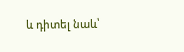և դիտել նաև՝